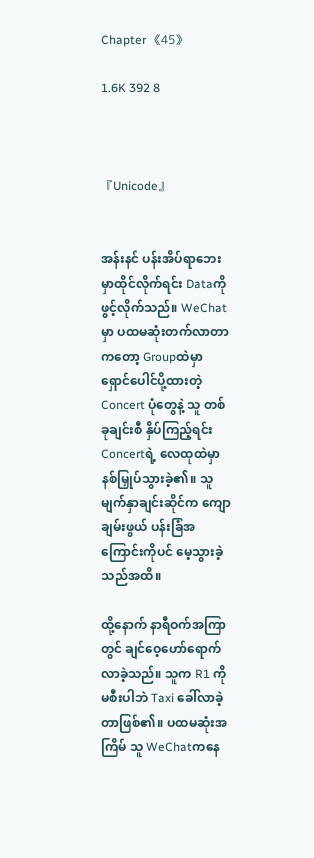Chapter 《45》

1.6K 392 8



『Unicode』


အန်းနင် ပန်းအိပ်ရာဘေးမှာထိုင်လိုက်ရင်း Dataကို ဖွင့်လိုက်သည်။ WeChatမှာ ပထမဆုံးတက်လာတာကတော့ Groupထဲမှာ ရှောင်ပေါင်ပို့ထားတဲ့ Concert ပုံတွေနဲ့ သူ တစ်ခုချင်းစီ နှိပ်ကြည့်ရင်း Concertရဲ့ လေထုထဲမှာ နစ်မြှုပ်သွားခဲ့၏။ သူ မျက်နှာချင်းဆိုင်က ကျောချမ်းဖွယ် ပန်းခြံအကြောင်းကိုပင် မေ့သွားခဲ့သည်အထိ။

ထို့နောက် နာရီဝက်အကြာတွင် ချင်ဝေ့ဟော်ရောက်လာခဲ့သည်။ သူက R1 ကို မစီးပါဘဲ Taxi ခေါ်လာခဲ့တာဖြစ်၏။ ပထမဆုံးအကြိမ် သူ WeChatကနေ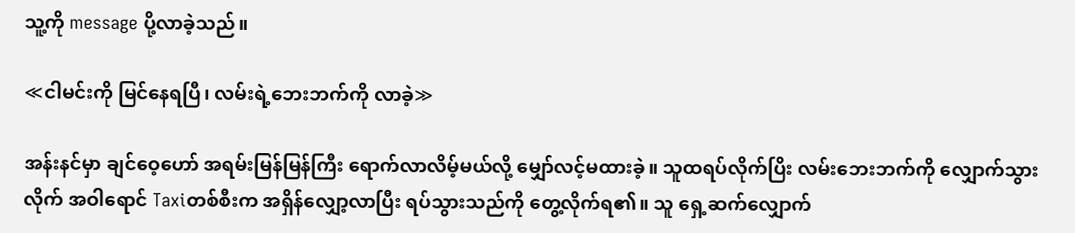သူ့ကို message ပို့လာခဲ့သည်။

≪ငါမင်းကို မြင်နေရပြီ၊ လမ်းရဲ့ဘေးဘက်ကို လာခဲ့≫

အန်းနင်မှာ ချင်ဝေ့ဟော် အရမ်းမြန်မြန်ကြီး ရောက်လာလိမ့်မယ်လို့ မျှော်လင့်မထားခဲ့။ သူထရပ်လိုက်ပြိး လမ်းဘေးဘက်ကို လျှောက်သွားလိုက် အဝါရောင် Taxiတစ်စီးက အရှိန်လျှော့လာပြီး ရပ်သွားသည်ကို တွေ့လိုက်ရ၏။ သူ ရှေ့ဆက်လျှောက်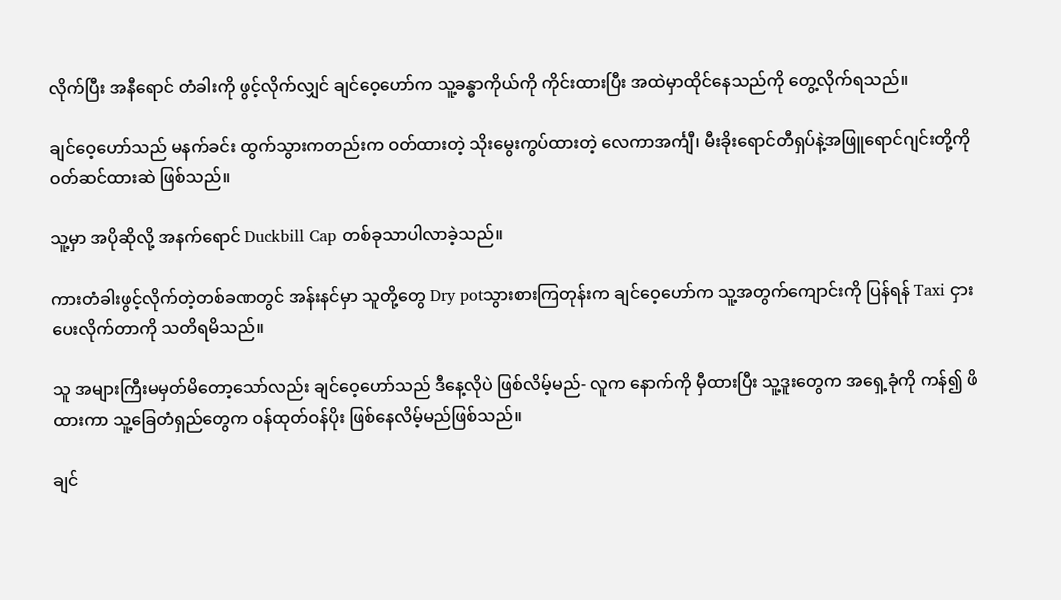လိုက်ပြီး အနီရောင် တံခါးကို ဖွင့်လိုက်လျှင် ချင်ဝေ့ဟော်က သူ့ခန္ဓာကိုယ်ကို ကိုင်းထားပြီး အထဲမှာထိုင်နေသည်ကို တွေ့လိုက်ရသည်။

ချင်ဝေ့ဟော်သည် မနက်ခင်း ထွက်သွားကတည်းက ဝတ်ထားတဲ့ သိုးမွေးကွပ်ထားတဲ့ လေကာအင်္ကျီ၊ မီးခိုးရောင်တီရှပ်နဲ့အဖြူရောင်ဂျင်းတို့ကို ဝတ်ဆင်ထားဆဲ ဖြစ်သည်။

သူ့မှာ အပိုဆိုလို့ အနက်ရောင် Duckbill Cap တစ်ခုသာပါလာခဲ့သည်။

ကားတံခါးဖွင့်လိုက်တဲ့တစ်ခဏတွင် အန်းနင်မှာ သူတို့တွေ Dry potသွားစားကြတုန်းက ချင်ဝေ့ဟော်က သူ့အတွက်ကျောင်းကို ပြန်ရန် Taxi ငှားပေးလိုက်တာကို သတိရမိသည်။

သူ အများကြီးမမှတ်မိတော့သော်လည်း ချင်ဝေ့ဟော်သည် ဒီနေ့လိုပဲ ဖြစ်လိမ့်မည်- လူက နောက်ကို မှီထားပြီး သူ့ဒူးတွေက အရှေ့ခုံကို ကန်၍ ဖိထားကာ သူ့ခြေတံရှည်တွေက ဝန်ထုတ်ဝန်ပိုး ဖြစ်နေလိမ့်မည်ဖြစ်သည်။

ချင်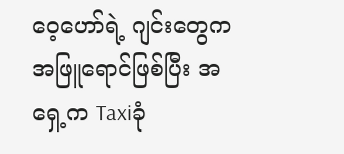ဝေ့ဟော်ရဲ့ ဂျင်းတွေကအဖြူရောင်ဖြစ်ပြီး အရှေ့က Taxiခုံ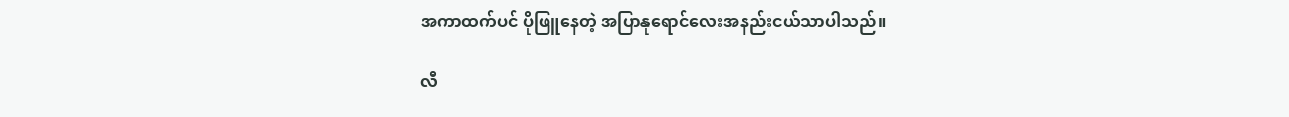အကာထက်ပင် ပိုဖြူနေတဲ့ အပြာနုရောင်လေးအနည်းငယ်သာပါသည်။

လီ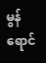မွန်ရောင်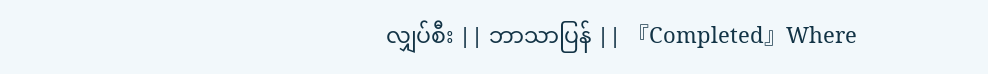လျှပ်စီး || ဘာသာပြန် || 『Completed』Where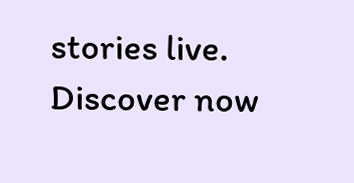stories live. Discover now